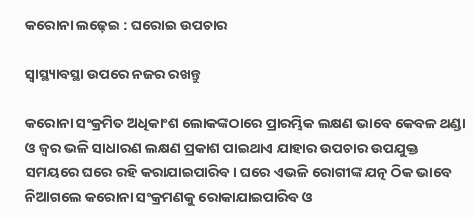କରୋନା ଲଢ଼େଇ : ଘରୋଇ ଉପଚାର

ସ୍ୱାସ୍ଥ୍ୟାବସ୍ଥା ଉପରେ ନଜର ରଖନ୍ତୁ

କରୋନା ସଂକ୍ରମିତ ଅଧିକାଂଶ ଲୋକଙ୍କଠାରେ ପ୍ରାରମ୍ଭିକ ଲକ୍ଷଣ ଭାବେ କେବଳ ଥଣ୍ଡା ଓ ଜ୍ୱର ଭଳି ସାଧାରଣ ଲକ୍ଷଣ ପ୍ରକାଶ ପାଇଥାଏ ଯାହାର ଉପଚାର ଉପଯୁକ୍ତ ସମୟରେ ଘରେ ରହି କରାଯାଇପାରିବ। ଘରେ ଏଭଳି ରୋଗୀଙ୍କ ଯତ୍ନ ଠିକ ଭାବେ ନିଆଗଲେ କରୋନା ସଂକ୍ରମଣକୁ ରୋକାଯାଇପାରିବ ଓ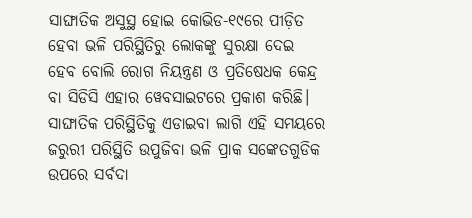ସାଙ୍ଘାତିକ ଅସୁସ୍ଥ ହୋଇ କୋଭିଡ-୧୯ରେ ପୀଡ଼ିତ ହେବା ଭଳି ପରିସ୍ଥିତିରୁ ଲୋକଙ୍କୁ ସୁରକ୍ଷା ଦେଇ ହେବ ବୋଲି ରୋଗ ନିୟନ୍ତ୍ରଣ ଓ ପ୍ରତିଷେଧକ କେନ୍ଦ୍ର ବା ସିଡିସି ଏହାର ୱେବସାଇଟରେ ପ୍ରକାଶ କରିଛି। ସାଙ୍ଘାତିକ ପରିସ୍ଥିତିକୁ ଏଡାଇବା ଲାଗି ଏହି ସମୟରେ ଜରୁରୀ ପରିସ୍ଥିତି ଉପୁଜିବା ଭଳି ପ୍ରାକ ସଙ୍କେତଗୁଡିକ ଉପରେ ସର୍ବଦା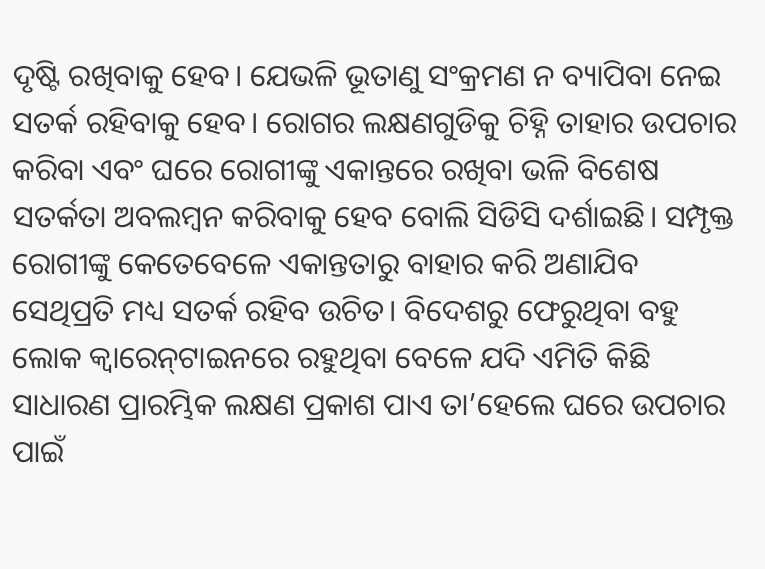ଦୃଷ୍ଟି ରଖିବାକୁ ହେବ। ଯେଭଳି ଭୂତାଣୁ ସଂକ୍ରମଣ ନ ବ୍ୟାପିବା ନେଇ ସତର୍କ ରହିବାକୁ ହେବ। ରୋଗର ଲକ୍ଷଣଗୁଡିକୁ ଚିହ୍ନି ତାହାର ଉପଚାର କରିବା ଏବଂ ଘରେ ରୋଗୀଙ୍କୁ ଏକାନ୍ତରେ ରଖିବା ଭଳି ବିଶେଷ ସତର୍କତା ଅବଲମ୍ବନ କରିବାକୁ ହେବ ବୋଲି ସିଡିସି ଦର୍ଶାଇଛି। ସମ୍ପୃକ୍ତ ରୋଗୀଙ୍କୁ କେତେବେଳେ ଏକାନ୍ତତାରୁ ବାହାର କରି ଅଣାଯିବ ସେଥିପ୍ରତି ମଧ୍ୟ ସତର୍କ ରହିବ ଉଚିତ। ବିଦେଶରୁ ଫେରୁଥିବା ବହୁ ଲୋକ କ୍ୱାରେନ୍‍ଟାଇନରେ ରହୁଥିବା ବେଳେ ଯଦି ଏମିତି କିଛି ସାଧାରଣ ପ୍ରାରମ୍ଭିକ ଲକ୍ଷଣ ପ୍ରକାଶ ପାଏ ତା’ହେଲେ ଘରେ ଉପଚାର ପାଇଁ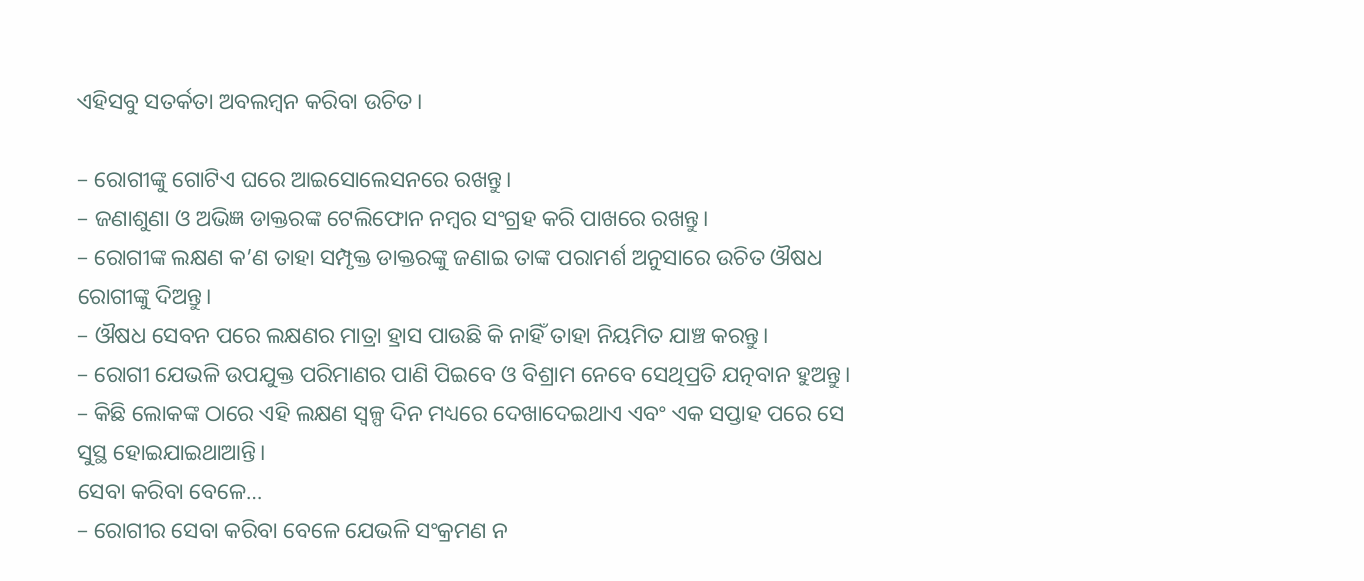ଏହିସବୁ ସତର୍କତା ଅବଲମ୍ବନ କରିବା ଉଚିତ।

– ରୋଗୀଙ୍କୁ ଗୋଟିଏ ଘରେ ଆଇସୋଲେସନରେ ରଖନ୍ତୁ।
– ଜଣାଶୁଣା ଓ ଅଭିଜ୍ଞ ଡାକ୍ତରଙ୍କ ଟେଲିଫୋନ ନମ୍ବର ସଂଗ୍ରହ କରି ପାଖରେ ରଖନ୍ତୁ।
– ରୋଗୀଙ୍କ ଲକ୍ଷଣ କ’ଣ ତାହା ସମ୍ପୃକ୍ତ ଡାକ୍ତରଙ୍କୁ ଜଣାଇ ତାଙ୍କ ପରାମର୍ଶ ଅନୁସାରେ ଉଚିତ ଔଷଧ ରୋଗୀଙ୍କୁ ଦିଅନ୍ତୁ।
– ଔଷଧ ସେବନ ପରେ ଲକ୍ଷଣର ମାତ୍ରା ହ୍ରାସ ପାଉଛି କି ନାହିଁ ତାହା ନିୟମିତ ଯାଞ୍ଚ କରନ୍ତୁ।
– ରୋଗୀ ଯେଭଳି ଉପଯୁକ୍ତ ପରିମାଣର ପାଣି ପିଇବେ ଓ ବିଶ୍ରାମ ନେବେ ସେଥିପ୍ରତି ଯତ୍ନବାନ ହୁଅନ୍ତୁ।
– କିଛି ଲୋକଙ୍କ ଠାରେ ଏହି ଲକ୍ଷଣ ସ୍ୱଳ୍ପ ଦିନ ମଧ୍ୟରେ ଦେଖାଦେଇଥାଏ ଏବଂ ଏକ ସପ୍ତାହ ପରେ ସେ ସୁସ୍ଥ ହୋଇଯାଇଥାଆନ୍ତି।
ସେବା କରିବା ବେଳେ…
– ରୋଗୀର ସେବା କରିବା ବେଳେ ଯେଭଳି ସଂକ୍ରମଣ ନ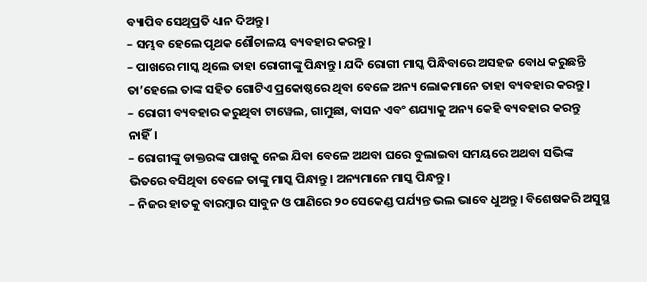ବ୍ୟାପିବ ସେଥିପ୍ରତି ଧ୍ୟାନ ଦିଅନ୍ତୁ।
– ସମ୍ଭବ ହେଲେ ପୃଥକ ଶୌଚାଳୟ ବ୍ୟବହାର କରନ୍ତୁ।
– ପାଖରେ ମାସ୍କ ଥିଲେ ତାହା ରୋଗୀଙ୍କୁ ପିନ୍ଧାନ୍ତୁ। ଯଦି ରୋଗୀ ମାସ୍କ ପିନ୍ଧିବାରେ ଅସହଜ ବୋଧ କରୁଛନ୍ତି ତା’ହେଲେ ତାଙ୍କ ସହିତ ଗୋଟିଏ ପ୍ରକୋଷ୍ଠରେ ଥିବା ବେଳେ ଅନ୍ୟ ଲୋକମାନେ ତାହା ବ୍ୟବହାର କରନ୍ତୁ।
– ରୋଗୀ ବ୍ୟବହାର କରୁଥିବା ଟାୱେଲ, ଗାମୁଛା, ବାସନ ଏବଂ ଶଯ୍ୟାକୁ ଅନ୍ୟ କେହି ବ୍ୟବହାର କରନ୍ତୁ ନାହିଁ।
– ରୋଗୀଙ୍କୁ ଡାକ୍ତରଙ୍କ ପାଖକୁ ନେଇ ଯିବା ବେଳେ ଅଥବା ଘରେ ବୁଲାଇବା ସମୟରେ ଅଥବା ସଭିଙ୍କ ଭିତରେ ବସିଥିବା ବେଳେ ତାଙ୍କୁ ମାସ୍କ ପିନ୍ଧାନ୍ତୁ। ଅନ୍ୟମାନେ ମାସ୍କ ପିନ୍ଧନ୍ତୁ।
– ନିଜର ହାତକୁ ବାରମ୍ବାର ସାବୁନ ଓ ପାଣିରେ ୨୦ ସେକେଣ୍ଡ ପର୍ଯ୍ୟନ୍ତ ଭଲ ଭାବେ ଧୁଅନ୍ତୁ। ବିଶେଷକରି ଅସୁସ୍ଥ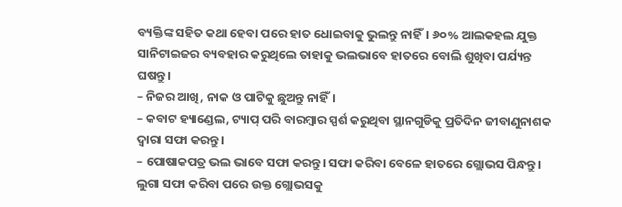ବ୍ୟକ୍ତିଙ୍କ ସହିତ କଥା ହେବା ପରେ ହାତ ଧୋଇବାକୁ ଭୁଲନ୍ତୁ ନାହିଁ। ୬୦% ଆଲକହଲ ଯୁକ୍ତ ସାନିଟାଇଜର ବ୍ୟବହାର କରୁଥିଲେ ତାହାକୁ ଭଲଭାବେ ହାତରେ ବୋଲି ଶୁଖିବା ପର୍ଯ୍ୟନ୍ତ ଘଷନ୍ତୁ।
– ନିଜର ଆଖି, ନାକ ଓ ପାଟିକୁ ଛୁଅନ୍ତୁ ନାହିଁ।
– କବାଟ ହ୍ୟାଣ୍ଡେଲ, ଟ୍ୟାପ୍‌ ପରି ବାରମ୍ବାର ସ୍ପର୍ଶ କରୁଥିବା ସ୍ଥାନଗୁଡିକୁ ପ୍ରତିଦିନ ଜୀବାଣୁନାଶକ ଦ୍ୱାରା ସଫା କରନ୍ତୁ।
– ପୋଷାକପତ୍ର ଭଲ ଭାବେ ସଫା କରନ୍ତୁ। ସଫା କରିବା ବେଳେ ହାତରେ ଗ୍ଲୋଭସ ପିନ୍ଧନ୍ତୁ। ଲୁଗା ସଫା କରିବା ପରେ ଉକ୍ତ ଗ୍ଲୋଭସକୁ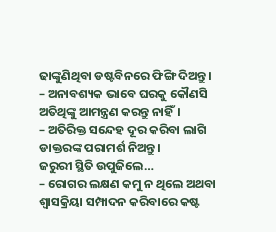ଢାଙ୍କୁଣିଥିବା ଡଷ୍ଟବିନରେ ଫିଙ୍ଗି ଦିଅନ୍ତୁ।
– ଅନାବଶ୍ୟକ ଭାବେ ଘରକୁ କୌଣସି ଅତିଥିଙ୍କୁ ଆମନ୍ତ୍ରଣ କରନ୍ତୁ ନାହିଁ।
– ଅତିରିକ୍ତ ସନ୍ଦେହ ଦୂର କରିବା ଲାଗି ଡାକ୍ତରଙ୍କ ପରାମର୍ଶ ନିଅନ୍ତୁ।
ଜରୁରୀ ସ୍ଥିତି ଉପୁଜିଲେ…
– ରୋଗର ଲକ୍ଷଣ କମୁ ନ ଥିଲେ ଅଥବା ଶ୍ୱାସକ୍ରିୟା ସମ୍ପାଦନ କରିବାରେ କଷ୍ଟ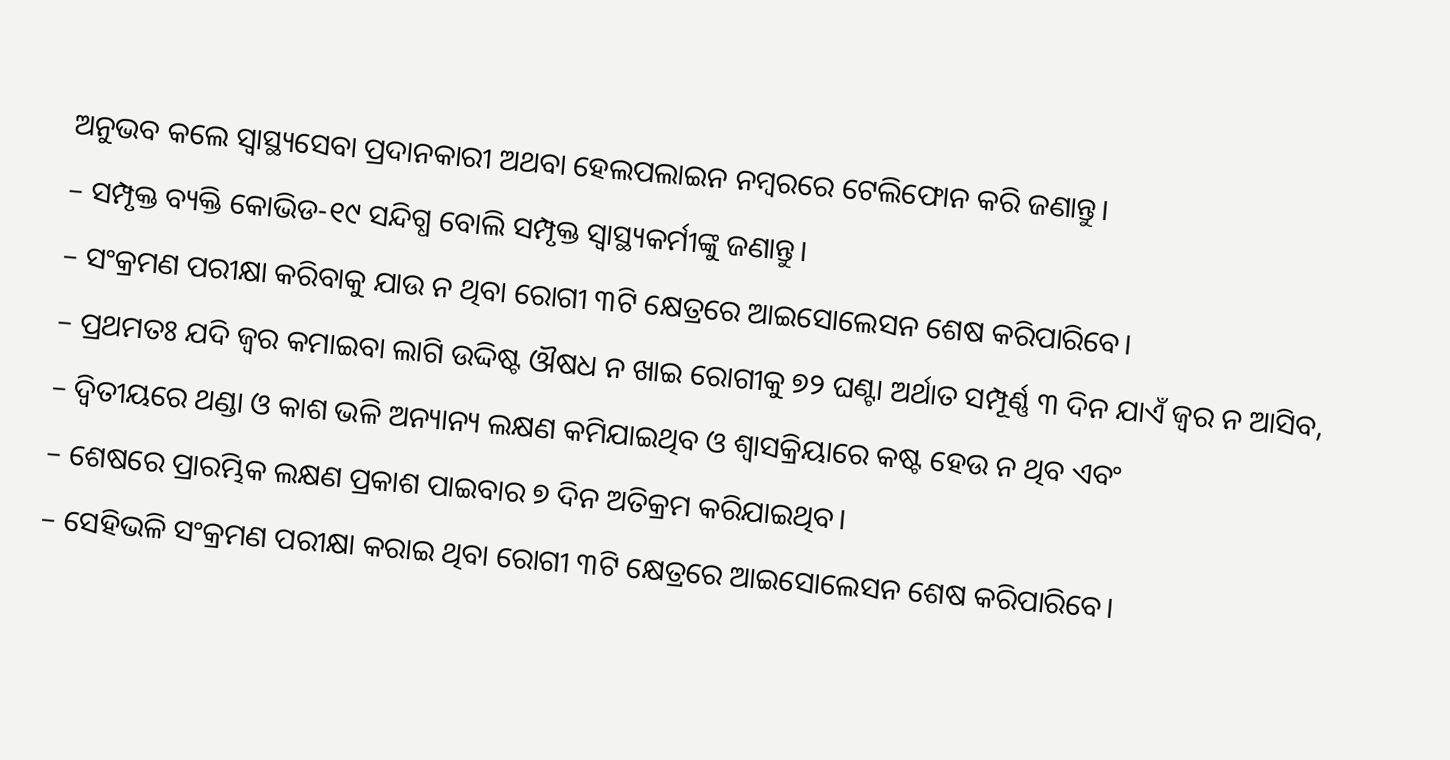ଅନୁଭବ କଲେ ସ୍ୱାସ୍ଥ୍ୟସେବା ପ୍ରଦାନକାରୀ ଅଥବା ହେଲପଲାଇନ ନମ୍ବରରେ ଟେଲିଫୋନ କରି ଜଣାନ୍ତୁ।
– ସମ୍ପୃକ୍ତ ବ୍ୟକ୍ତି କୋଭିଡ-୧୯ ସନ୍ଦିଗ୍ଧ ବୋଲି ସମ୍ପୃକ୍ତ ସ୍ୱାସ୍ଥ୍ୟକର୍ମୀଙ୍କୁ ଜଣାନ୍ତୁ।
– ସଂକ୍ରମଣ ପରୀକ୍ଷା କରିବାକୁ ଯାଉ ନ ଥିବା ରୋଗୀ ୩ଟି କ୍ଷେତ୍ରରେ ଆଇସୋଲେସନ ଶେଷ କରିପାରିବେ।
– ପ୍ରଥମତଃ ଯଦି ଜ୍ୱର କମାଇବା ଲାଗି ଉଦ୍ଦିଷ୍ଟ ଔଷଧ ନ ଖାଇ ରୋଗୀକୁ ୭୨ ଘଣ୍ଟା ଅର୍ଥାତ ସମ୍ପୂର୍ଣ୍ଣ ୩ ଦିନ ଯାଏଁ ଜ୍ୱର ନ ଆସିବ,
– ଦ୍ୱିତୀୟରେ ଥଣ୍ଡା ଓ କାଶ ଭଳି ଅନ୍ୟାନ୍ୟ ଲକ୍ଷଣ କମିଯାଇଥିବ ଓ ଶ୍ୱାସକ୍ରିୟାରେ କଷ୍ଟ ହେଉ ନ ଥିବ ଏବଂ
– ଶେଷରେ ପ୍ରାରମ୍ଭିକ ଲକ୍ଷଣ ପ୍ରକାଶ ପାଇବାର ୭ ଦିନ ଅତିକ୍ରମ କରିଯାଇଥିବ।
– ସେହିଭଳି ସଂକ୍ରମଣ ପରୀକ୍ଷା କରାଇ ଥିବା ରୋଗୀ ୩ଟି କ୍ଷେତ୍ରରେ ଆଇସୋଲେସନ ଶେଷ କରିପାରିବେ।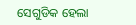ସେଗୁଡିକ ହେଲା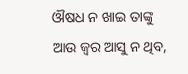ଔଷଧ ନ ଖାଇ ତାଙ୍କୁ ଆଉ ଜ୍ୱର ଆସୁ ନ ଥିବ,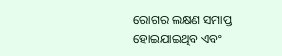ରୋଗର ଲକ୍ଷଣ ସମାପ୍ତ ହୋଇଯାଇଥିବ ଏବଂ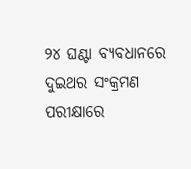୨୪ ଘଣ୍ଟା ବ୍ୟବଧାନରେ ଦୁଇଥର ସଂକ୍ରମଣ ପରୀକ୍ଷାରେ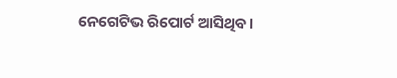ନେଗେଟିଭ ରିପୋର୍ଟ ଆସିଥିବ।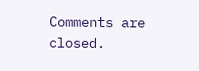Comments are closed.